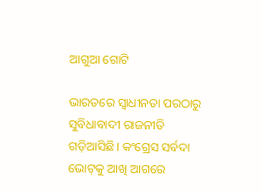ଆଗୁଆ ଗୋଟି

ଭାରତରେ ସ୍ୱାଧୀନତା ପରଠାରୁ ସୁବିଧାବାଦୀ ରାଜନୀତି ଗଡ଼ିଆସିଛି। କଂଗ୍ରେସ ସର୍ବଦା ଭୋଟ୍‌କୁ ଆଖି ଆଗରେ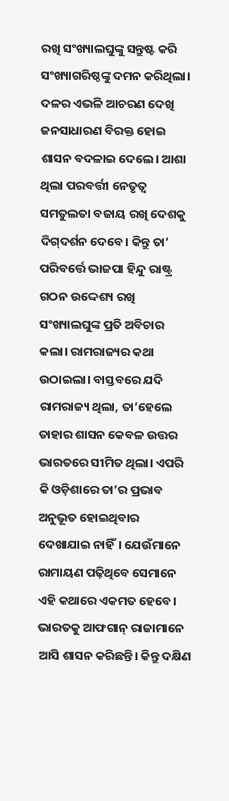ରଖି ସଂଖ୍ୟାଲଘୁଙ୍କୁ ସନ୍ତୁଷ୍ଟ କରି ସଂଖ୍ୟାଗରିଷ୍ଠଙ୍କୁ ଦମନ କରିଥିଲା। ଦଳର ଏଭଳି ଆଚରଣ ଦେଖି ଜନସାଧାରଣ ବିରକ୍ତ ହୋଇ ଶାସନ ବଦଳାଇ ଦେଲେ। ଆଶା ଥିଲା ପରବର୍ତ୍ତୀ ନେତୃତ୍ୱ ସମତୁଲତା ବଜାୟ ରଖି ଦେଶକୁ ଦିଗ୍‌ଦର୍ଶନ ଦେବେ। କିନ୍ତୁ ତା’ ପରିବର୍ତ୍ତେ ଭାଜପା ହିନ୍ଦୁ ରାଷ୍ଟ୍ର ଗଠନ ଉଦ୍ଦେଶ୍ୟ ରଖି ସଂଖ୍ୟାଲଘୁଙ୍କ ପ୍ରତି ଅବିଚାର କଲା। ରାମରାଜ୍ୟର କଥା ଉଠାଇଲା। ବାସ୍ତବରେ ଯଦି ରାମରାଜ୍ୟ ଥିଲା, ତା’ହେଲେ ତାହାର ଶାସନ କେବଳ ଉତ୍ତର ଭାରତରେ ସୀମିତ ଥିଲା। ଏପରି କି ଓଡ଼ିଶାରେ ତା’ର ପ୍ରଭାବ ଅନୁଭୂତ ହୋଇଥିବାର ଦେଖାଯାଇ ନାହିଁ। ଯେଉଁମାନେ ରାମାୟଣ ପଢ଼ିଥିବେ ସେମାନେ ଏହି କଥାରେ ଏକମତ ହେବେ।
ଭାରତକୁ ଆଫଗାନ୍‌ ରାଜାମାନେ ଆସି ଶାସନ କରିଛନ୍ତି। କିନ୍ତୁ ଦକ୍ଷିଣ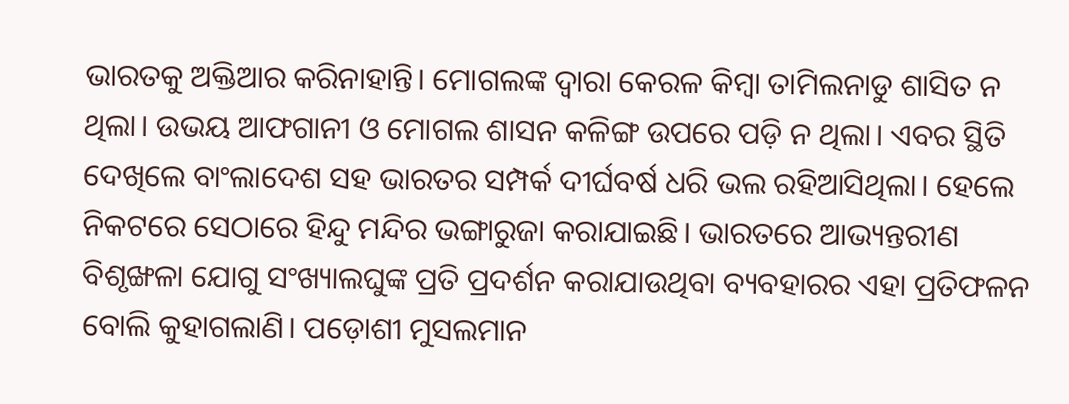ଭାରତକୁ ଅକ୍ତିଆର କରିନାହାନ୍ତି। ମୋଗଲଙ୍କ ଦ୍ୱାରା କେରଳ କିମ୍ବା ତାମିଲନାଡୁ ଶାସିତ ନ ଥିଲା। ଉଭୟ ଆଫଗାନୀ ଓ ମୋଗଲ ଶାସନ କଳିଙ୍ଗ ଉପରେ ପଡ଼ି ନ ଥିଲା। ଏବର ସ୍ଥିତି ଦେଖିଲେ ବାଂଲାଦେଶ ସହ ଭାରତର ସମ୍ପର୍କ ଦୀର୍ଘବର୍ଷ ଧରି ଭଲ ରହିଆସିଥିଲା। ହେଲେ ନିକଟରେ ସେଠାରେ ହିନ୍ଦୁ ମନ୍ଦିର ଭଙ୍ଗାରୁଜା କରାଯାଇଛି। ଭାରତରେ ଆଭ୍ୟନ୍ତରୀଣ ବିଶୃଙ୍ଖଳା ଯୋଗୁ ସଂଖ୍ୟାଲଘୁଙ୍କ ପ୍ରତି ପ୍ରଦର୍ଶନ କରାଯାଉଥିବା ବ୍ୟବହାରର ଏହା ପ୍ରତିଫଳନ ବୋଲି କୁହାଗଲାଣି। ପଡ଼ୋଶୀ ମୁସଲମାନ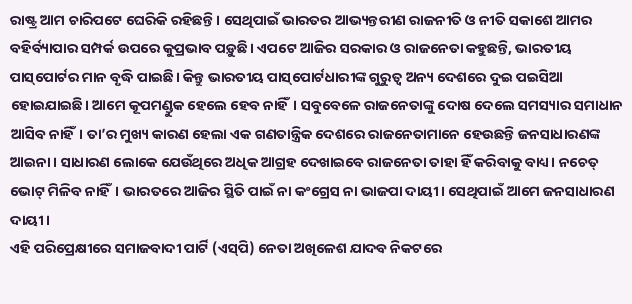ରାଷ୍ଟ୍ର ଆମ ଚାରିପଟେ ଘେରିକି ରହିଛନ୍ତି। ସେଥିପାଇଁ ଭାରତର ଆଭ୍ୟନ୍ତରୀଣ ରାଜନୀତି ଓ ନୀତି ସକାଶେ ଆମର ବହିର୍ବ୍ୟାପାର ସମ୍ପର୍କ ଉପରେ କୁପ୍ରଭାବ ପଡ଼ୁଛି। ଏପଟେ ଆଜିର ସରକାର ଓ ରାଜନେତା କହୁଛନ୍ତି, ଭାରତୀୟ ପାସ୍‌ପୋର୍ଟର ମାନ ବୃଦ୍ଧି ପାଇଛି। କିନ୍ତୁ ଭାରତୀୟ ପାସ୍‌ପୋର୍ଟଧାରୀଙ୍କ ଗୁରୁତ୍ୱ ଅନ୍ୟ ଦେଶରେ ଦୁଇ ପଇସିଆ ହୋଇଯାଇଛି। ଆମେ କୂପମଣ୍ଡୁକ ହେଲେ ହେବ ନାହିଁ। ସବୁବେଳେ ରାଜନେତାଙ୍କୁ ଦୋଷ ଦେଲେ ସମସ୍ୟାର ସମାଧାନ ଆସିବ ନାହିଁ। ତା’ର ମୁଖ୍ୟ କାରଣ ହେଲା ଏକ ଗଣତାନ୍ତ୍ରିକ ଦେଶରେ ରାଜନେତାମାନେ ହେଉଛନ୍ତି ଜନସାଧାରଣଙ୍କ ଆଇନା। ସାଧାରଣ ଲୋକେ ଯେଉଁଥିରେ ଅଧିକ ଆଗ୍ରହ ଦେଖାଇବେ ରାଜନେତା ତାହା ହିଁ କରିବାକୁ ବାଧ୍ୟ। ନଚେତ୍‌ ଭୋଟ୍‌ ମିଳିବ ନାହିଁ। ଭାରତରେ ଆଜିର ସ୍ଥିତି ପାଇଁ ନା କଂଗ୍ରେସ ନା ଭାଜପା ଦାୟୀ। ସେଥିପାଇଁ ଆମେ ଜନସାଧାରଣ ଦାୟୀ।
ଏହି ପରିପ୍ରେକ୍ଷୀରେ ସମାଜବାଦୀ ପାର୍ଟି (ଏସ୍‌ପି) ନେତା ଅଖିଳେଶ ଯାଦବ ନିକଟରେ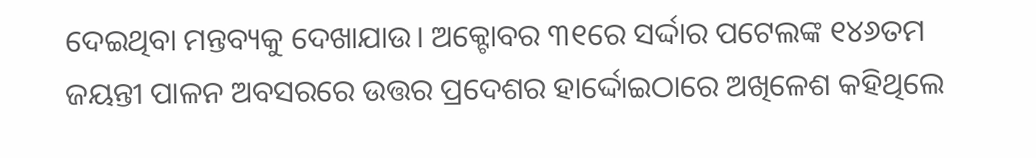ଦେଇଥିବା ମନ୍ତବ୍ୟକୁ ଦେଖାଯାଉ। ଅକ୍ଟୋବର ୩୧ରେ ସର୍ଦ୍ଦାର ପଟେଲଙ୍କ ୧୪୬ତମ ଜୟନ୍ତୀ ପାଳନ ଅବସରରେ ଉତ୍ତର ପ୍ରଦେଶର ହାର୍ଦ୍ଦୋଇଠାରେ ଅଖିଳେଶ କହିଥିଲେ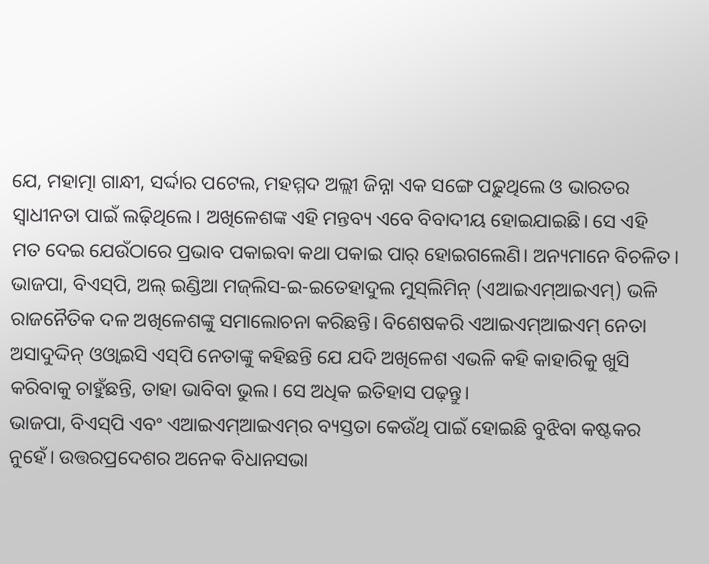ଯେ, ମହାତ୍ମା ଗାନ୍ଧୀ, ସର୍ଦ୍ଦାର ପଟେଲ, ମହମ୍ମଦ ଅଲ୍ଲୀ ଜିନ୍ନା ଏକ ସଙ୍ଗେ ପଢ଼ୁଥିଲେ ଓ ଭାରତର ସ୍ୱାଧୀନତା ପାଇଁ ଲଢ଼ିଥିଲେ। ଅଖିଳେଶଙ୍କ ଏହି ମନ୍ତବ୍ୟ ଏବେ ବିବାଦୀୟ ହୋଇଯାଇଛି। ସେ ଏହି ମତ ଦେଇ ଯେଉଁଠାରେ ପ୍ରଭାବ ପକାଇବା କଥା ପକାଇ ପାର୍‌ ହୋଇଗଲେଣି। ଅନ୍ୟମାନେ ବିଚଳିତ। ଭାଜପା, ବିଏସ୍‌ପି, ଅଲ୍‌ ଇଣ୍ଡିଆ ମଜ୍‌ଲିସ-ଇ-ଇତେହାଦୁଲ ମୁସ୍‌ଲିମିନ୍‌ (ଏଆଇଏମ୍‌ଆଇଏମ୍‌) ଭଳି ରାଜନୈତିକ ଦଳ ଅଖିଳେଶଙ୍କୁ ସମାଲୋଚନା କରିଛନ୍ତି। ବିଶେଷକରି ଏଆଇଏମ୍‌ଆଇଏମ୍‌ ନେତା ଅସାଦୁଦ୍ଦିନ୍‌ ଓଓ୍ବାଇସି ଏସ୍‌ପି ନେତାଙ୍କୁ କହିଛନ୍ତି ଯେ ଯଦି ଅଖିଳେଶ ଏଭଳି କହି କାହାରିକୁ ଖୁସି କରିବାକୁ ଚାହୁଁଛନ୍ତି, ତାହା ଭାବିବା ଭୁଲ। ସେ ଅଧିକ ଇତିହାସ ପଢ଼ନ୍ତୁ।
ଭାଜପା, ବିଏସ୍‌ପି ଏବଂ ଏଆଇଏମ୍‌ଆଇଏମ୍‌ର ବ୍ୟସ୍ତତା କେଉଁଥି ପାଇଁ ହୋଇଛି ବୁଝିବା କଷ୍ଟକର ନୁହେଁ। ଉତ୍ତରପ୍ରଦେଶର ଅନେକ ବିଧାନସଭା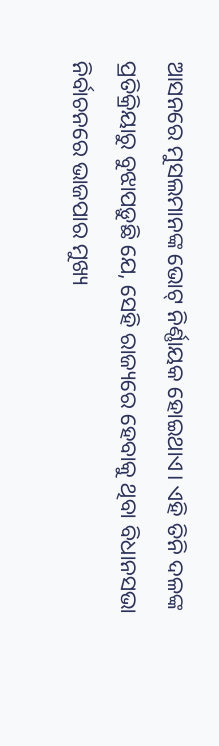ଆସନରେ ମୁସଲମାନଙ୍କ ଭୋଟ୍‌ ନିର୍ଣ୍ଣାୟକ ହୋଇଥାଏ। ଏହି ତିନି ଦଳଙ୍କ ପ୍ରତିକ୍ରିୟାରୁ ବୁଝାପଡ଼ୁଛି ଯେ, ସେହି ରାଜ୍ୟରେ ହେବାକୁ ଥିବା ବିଧାନସଭା ନିର୍ବାଚନରେ ଭାଜପାର ମୁଖ୍ୟ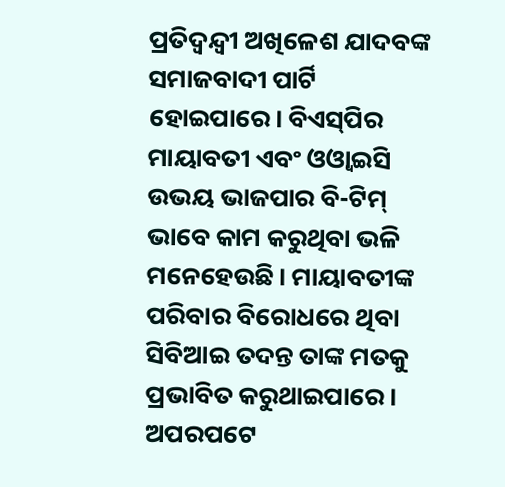ପ୍ରତିଦ୍ୱନ୍ଦ୍ୱୀ ଅଖିଳେଶ ଯାଦବଙ୍କ ସମାଜବାଦୀ ପାର୍ଟି ହୋଇପାରେ। ବିଏସ୍‌ପିର ମାୟାବତୀ ଏବଂ ଓଓ୍ବାଇସି ଉଭୟ ଭାଜପାର ବି-ଟିମ୍‌ ଭାବେ କାମ କରୁଥିବା ଭଳି ମନେହେଉଛି। ମାୟାବତୀଙ୍କ ପରିବାର ବିରୋଧରେ ଥିବା ସିବିଆଇ ତଦନ୍ତ ତାଙ୍କ ମତକୁ ପ୍ରଭାବିତ କରୁଥାଇପାରେ। ଅପରପଟେ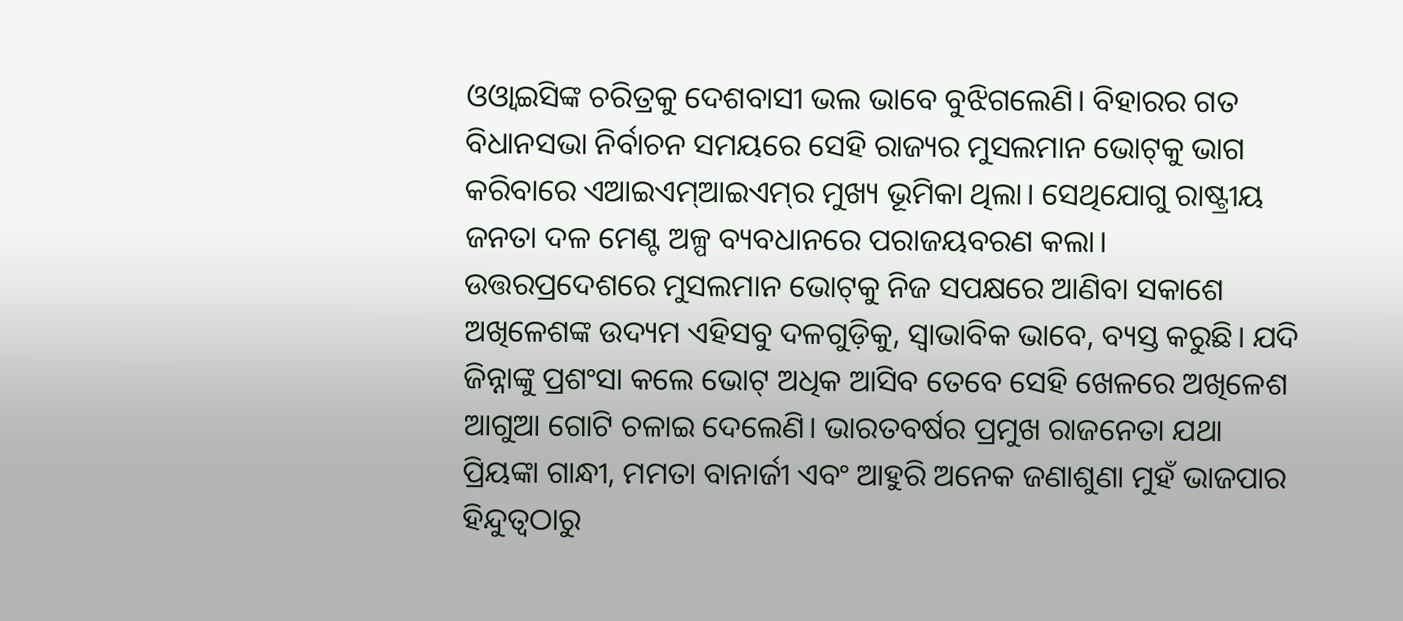ଓଓ୍ବାଇସିଙ୍କ ଚରିତ୍ରକୁ ଦେଶବାସୀ ଭଲ ଭାବେ ବୁଝିଗଲେଣି। ବିହାରର ଗତ ବିଧାନସଭା ନିର୍ବାଚନ ସମୟରେ ସେହି ରାଜ୍ୟର ମୁସଲମାନ ଭୋଟ୍‌କୁ ଭାଗ କରିବାରେ ଏଆଇଏମ୍‌ଆଇଏମ୍‌ର ମୁଖ୍ୟ ଭୂମିକା ଥିଲା। ସେଥିଯୋଗୁ ରାଷ୍ଟ୍ରୀୟ ଜନତା ଦଳ ମେଣ୍ଟ ଅଳ୍ପ ବ୍ୟବଧାନରେ ପରାଜୟବରଣ କଲା। ଉତ୍ତରପ୍ରଦେଶରେ ମୁସଲମାନ ଭୋଟ୍‌କୁ ନିଜ ସପକ୍ଷରେ ଆଣିବା ସକାଶେ ଅଖିଳେଶଙ୍କ ଉଦ୍ୟମ ଏହିସବୁ ଦଳଗୁଡ଼ିକୁ, ସ୍ବାଭାବିକ ଭାବେ, ବ୍ୟସ୍ତ କରୁଛି। ଯଦି ଜିନ୍ନାଙ୍କୁ ପ୍ରଶଂସା କଲେ ଭୋଟ୍‌ ଅଧିକ ଆସିବ ତେବେ ସେହି ଖେଳରେ ଅଖିଳେଶ ଆଗୁଆ ଗୋଟି ଚଳାଇ ଦେଲେଣି। ଭାରତବର୍ଷର ପ୍ରମୁଖ ରାଜନେତା ଯଥା ପ୍ରିୟଙ୍କା ଗାନ୍ଧୀ, ମମତା ବାନାର୍ଜୀ ଏବଂ ଆହୁରି ଅନେକ ଜଣାଶୁଣା ମୁହଁ ଭାଜପାର ହିନ୍ଦୁତ୍ୱଠାରୁ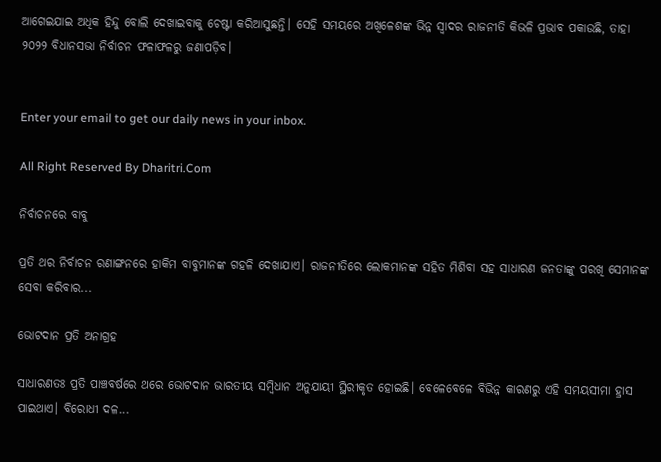ଆଗେଇଯାଇ ଅଧିକ ହିନ୍ଦୁ ବୋଲି ଦେଖାଇବାକୁ ଚେଷ୍ଟା କରିଆସୁଛନ୍ତି। ସେହି ସମୟରେ ଅଖିଳେଶଙ୍କ ଭିନ୍ନ ସ୍ବାଦର ରାଜନୀତି କିଭଳି ପ୍ରଭାବ ପକାଉଛି, ତାହା ୨୦୨୨ ବିଧାନସଭା ନିର୍ବାଚନ ଫଳାଫଳରୁ ଜଣାପଡ଼ିବ।


Enter your email to get our daily news in your inbox.

All Right Reserved By Dharitri.Com

ନିର୍ବାଚନରେ ବାବୁ

ପ୍ରତି ଥର ନିର୍ବାଚନ ରଣାଙ୍ଗନରେ ହାକିମ ବାବୁମାନଙ୍କ ଗହଳି ଦେଖାଯାଏ। ରାଜନୀତିରେ ଲୋକମାନଙ୍କ ସହିତ ମିଶିବା ସହ ସାଧାରଣ ଜନତାଙ୍କୁ ପରଖି ସେମାନଙ୍କ ସେବା କରିବାର...

ଭୋଟଦାନ ପ୍ରତି ଅନାଗ୍ରହ

ସାଧାରଣତଃ ପ୍ରତି ପାଞ୍ଚବର୍ଷରେ ଥରେ ଭୋଟଦାନ ଭାରତୀୟ ସମ୍ବିଧାନ ଅନୁଯାୟୀ ସ୍ଥିରୀକୃତ ହୋଇଛି। ବେଳେବେଳେ ବିଭିନ୍ନ କାରଣରୁ ଏହି ସମୟସୀମା ହ୍ରାସ ପାଇଥାଏ। ବିରୋଧୀ ଦଳ...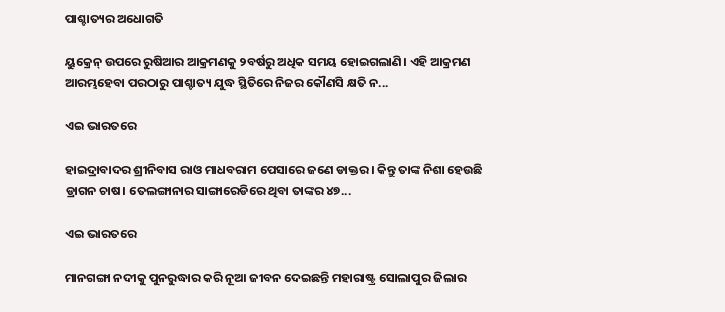ପାଶ୍ଚାତ୍ୟର ଅଧୋଗତି

ୟୁକ୍ରେନ୍‌ ଉପରେ ରୁଷିଆର ଆକ୍ରମଣକୁ ୨ବର୍ଷରୁ ଅଧିକ ସମୟ ହୋଇଗଲାଣି। ଏହି ଆକ୍ରମଣ ଆରମ୍ଭହେବା ପରଠାରୁ ପାଶ୍ଚାତ୍ୟ ଯୁଦ୍ଧ ସ୍ଥିତିରେ ନିଜର କୌଣସି କ୍ଷତି ନ...

ଏଇ ଭାରତରେ

ହାଇଦ୍ରାବାଦର ଶ୍ରୀନିବାସ ରାଓ ମାଧବରାମ ପେସାରେ ଜଣେ ଡାକ୍ତର । କିନ୍ତୁ ତାଙ୍କ ନିଶା ହେଉଛି ଡ୍ରାଗନ ଚାଷ। ତେଲଙ୍ଗାନାର ସାଙ୍ଗାରେଡିରେ ଥିବା ତାଙ୍କର ୪୭...

ଏଇ ଭାରତରେ

ମାନଗଙ୍ଗା ନଦୀକୁ ପୁନରୁଦ୍ଧାର କରି ନୂଆ ଜୀବନ ଦେଇଛନ୍ତି ମହାରାଷ୍ଟ୍ର ସୋଲାପୁର ଜିଲାର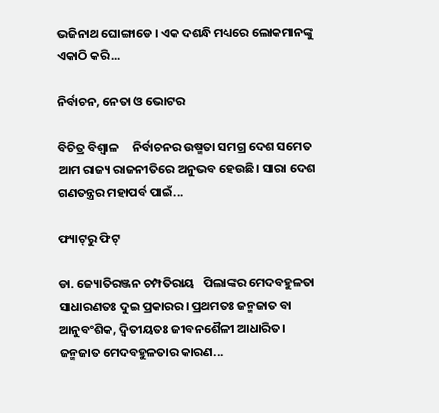ଭଜିନାଥ ଘୋଙ୍ଗାଡେ । ଏକ ଦଶନ୍ଧି ମଧ୍ୟରେ ଲୋକମାନଙ୍କୁ ଏକାଠି କରି...

ନିର୍ବାଚନ, ନେତା ଓ ଭୋଟର

ବିଚିତ୍ର ବିଶ୍ୱାଳ     ନିର୍ବାଚନର ଉଷ୍ମତା ସମଗ୍ର ଦେଶ ସମେତ ଆମ ରାଜ୍ୟ ରାଜନୀତିରେ ଅନୁଭବ ହେଉଛି। ସାରା ଦେଶ ଗଣତନ୍ତ୍ରର ମହାପର୍ବ ପାଇଁ...

ଫ୍ୟାଟ୍‌ରୁ ଫିଟ୍‌

ଡା. ଜ୍ୟୋତିରଞ୍ଜନ ଚମ୍ପତିରାୟ   ପିଲାଙ୍କର ମେଦବହୁଳତା ସାଧାରଣତଃ ଦୁଇ ପ୍ରକାରର। ପ୍ରଥମତଃ ଜନ୍ମଜାତ ବା ଆନୁବଂଶିକ, ଦ୍ୱିତୀୟତଃ ଜୀବନଶୈଳୀ ଆଧାରିତ। ଜନ୍ମଜାତ ମେଦବହୁଳତାର କାରଣ...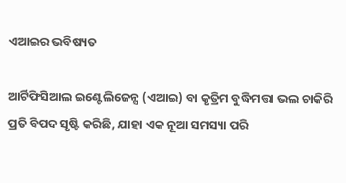ଏଆଇର ଭବିଷ୍ୟତ

ଆର୍ଟିଫିସିଆଲ ଇଣ୍ଟେଲିଜେନ୍ସ (ଏଆଇ) ବା କୃତ୍ରିମ ବୁଦ୍ଧିମତ୍ତା ଭଲ ଚାକିରି ପ୍ରତି ବିପଦ ସୃଷ୍ଟି କରିଛି, ଯାହା ଏକ ନୂଆ ସମସ୍ୟା ପରି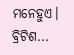ମନେହୁଏ। ବ୍ରିଟିଶ...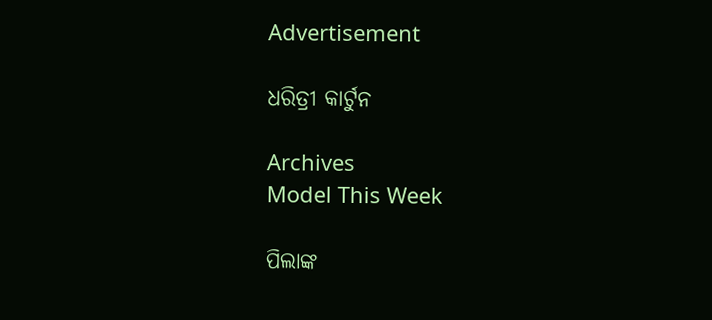Advertisement

ଧରିତ୍ରୀ କାର୍ଟୁନ

Archives
Model This Week

ପିଲାଙ୍କ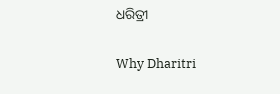ଧରିତ୍ରୀ

Why Dharitri